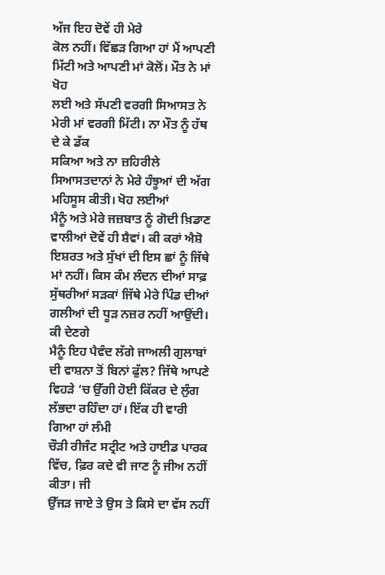ਅੱਜ ਇਹ ਦੋਵੇਂ ਹੀ ਮੇਰੇ
ਕੋਲ ਨਹੀਂ। ਵਿੱਛੜ ਗਿਆ ਹਾਂ ਮੈਂ ਆਪਣੀ ਮਿੱਟੀ ਅਤੇ ਆਪਣੀ ਮਾਂ ਕੋਲੋਂ। ਮੌਤ ਨੇ ਮਾਂ ਖੋਹ
ਲਈ ਅਤੇ ਸੱਪਣੀ ਵਰਗੀ ਸਿਆਸਤ ਨੇ ਮੇਰੀ ਮਾਂ ਵਰਗੀ ਮਿੱਟੀ। ਨਾ ਮੌਤ ਨੂੰ ਹੱਥ ਦੇ ਕੇ ਡੱਕ
ਸਕਿਆ ਅਤੇ ਨਾ ਜ਼ਹਿਰੀਲੇ ਸਿਆਸਤਦਾਨਾਂ ਨੇ ਮੇਰੇ ਹੰਝੂਆਂ ਦੀ ਅੱਗ ਮਹਿਸੂਸ ਕੀਤੀ। ਖੋਹ ਲਈਆਂ
ਮੈਨੂੰ ਅਤੇ ਮੇਰੇ ਜਜ਼ਬਾਤ ਨੂੰ ਗੋਦੀ ਖ਼ਿਡਾਣ ਵਾਲੀਆਂ ਦੋਵੇਂ ਹੀ ਸ਼ੈਵਾਂ। ਕੀ ਕਰਾਂ ਐਸ਼ੋ
ਇਸ਼ਰਤ ਅਤੇ ਸੁੱਖਾਂ ਦੀ ਇਸ ਛਾਂ ਨੂੰ ਜਿੱਥੇ ਮਾਂ ਨਹੀਂ। ਕਿਸ ਕੰਮ ਲੰਦਨ ਦੀਆਂ ਸਾਫ਼
ਸੁੱਥਰੀਆਂ ਸੜਕਾਂ ਜਿੱਥੇ ਮੇਰੇ ਪਿੰਡ ਦੀਆਂ ਗਲੀਆਂ ਦੀ ਧੂੜ ਨਜ਼ਰ ਨਹੀਂ ਆਉਂਦੀ। ਕੀ ਦੇਣਗੇ
ਮੈਨੂੰ ਇਹ ਪੈਵੰਦ ਲੱਗੇ ਜਾਅਲੀ ਗੁਲਾਬਾਂ ਦੀ ਵਾਸ਼ਨਾ ਤੋਂ ਬਿਨਾਂ ਫੁੱਲ? ਜਿੱਥੇ ਆਪਣੇ
ਵਿਹੜੇ ‘ਚ ਉੱਗੀ ਹੋਈ ਕਿੱਕਰ ਦੇ ਲੁੰਗ ਲੱਭਦਾ ਰਹਿੰਦਾ ਹਾਂ। ਇੱਕ ਹੀ ਵਾਰੀ ਗਿਆ ਹਾਂ ਲੰਮੀ
ਚੌੜੀ ਰੀਜੰਟ ਸਟ੍ਰੀਟ ਅਤੇ ਹਾਈਡ ਪਾਰਕ ਵਿੱਚ, ਫ਼ਿਰ ਕਦੇ ਵੀ ਜਾਣ ਨੂੰ ਜੀਅ ਨਹੀਂ ਕੀਤਾ। ਜੀ
ਉੱਜੜ ਜਾਏ ਤੇ ਉਸ ਤੇ ਕਿਸੇ ਦਾ ਵੱਸ ਨਹੀਂ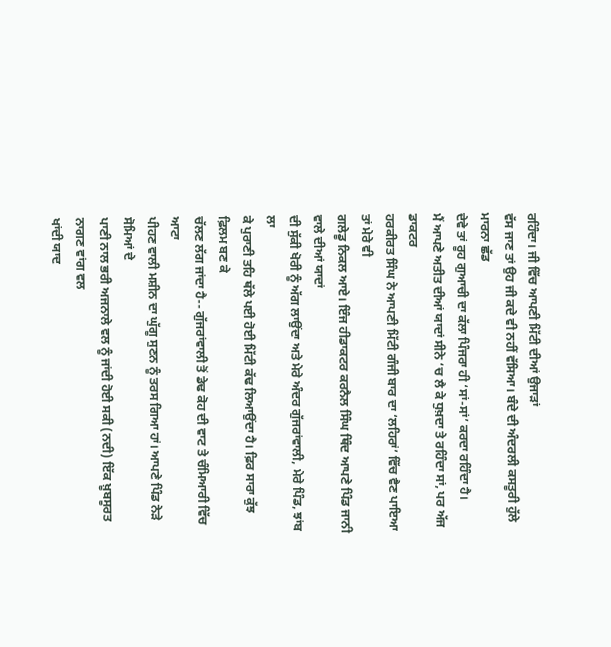ਰਹਿੰਦਾ। ਜੀ ਵਿੱਚ ਆਪਣੀ ਮਿੱਟੀ ਦੀਆਂ ਉਜਾੜਾਂ
ਵੱਸ ਜਾਣ ਤਾਂ ਉਹ ਜੀ ਕਦੇ ਵੀ ਨਹੀਂ ਵੱਸਿਆ। ਬੰਦੇ ਦੀ ਅੰਦਰਲੀ ਕਸਤੂਰੀ ਹੁੱਲੇ ਮਾਰਨਾ ਛੱਡ
ਦੇਵੇ ਤਾਂ ਰੂਹ ਗੁਆਚੀ ਦਾ ਕੱਲਾ ਪਿੰਜਰਾ ਹੀ ‘ਸਾਂ-ਸਾਂ’ ਕਰਦਾ ਰਹਿੰਦਾ ਹੈ।
ਮੈਂ ਆਪਣੇ ਅਤੀਤ ਦੀਆਂ ਯਾਦਾਂ ਸੀਨੇ ‘ਚ ਲੈ ਕੇ ਧੁਖ਼ਦਾ ਤੇ ਰਹਿੰਦਾ ਸਾਂ, ਪਰ ਅੱਜ ਡਾਕਟਰ
ਹਰਕੀਰਤ ਸਿੰਘ ਨੇ ਆਪਣੀ ਮਿੱਟੀ ਗੰਜੀ ਬਾਰ ਦਾ ‘ਲਹਿਰਾਂ’ ਵਿੱਚ ਵੈਣ ਪਾਇਆ ਤਾਂ ਮੇਰੇ ਵੀ
ਗਲੇਡੂ ਨਿਕਲ ਆਏ। ਇੰਜ ਹੀਡਾਕਟਰ ਕਰਨੈਲ ਸਿੰਘ ਥਿੰਦ ਆਪਣੇ ਪਿੰਡ ਜਾਨੀ ਵਾਲੇ ਦੀਆਂ ਯਾਦਾਂ
ਦੀ ਸੁੱਕੀ ਖੋਰੀ ਨੂੰ ਅੱਗ ਲਾਉਂਦਾ ਅਤੇ ਮੇਰੇ ਅੰਦਰ ਗੁੱਜਰਾਂਵਾਲੀ, ਮੇਰੇ ਪਿੰਡ, ਝਾਂਬ ਲਾ
ਕੇ ਪੁਰਾਣੀ ਤਹਿ ਥੱਲੇ ਪਈ ਹੋਈ ਮਿੱਟੀ ਕੱਢ ਲਿਆਉਂਦਾ ਹੈ। ਫ਼ਿਰ ਸਾਰਾ ਕੁੱਝ ਫ਼ਿਲਮ ਬਣ ਕੇ
ਚੱਲਣ ਲੱਗ ਜਾਂਦਾ ਹੈ-- ਗੁੱਜਰਾਂਵਾਲੀ ਤੋਂ ਡੇਢ ਕੋਹ ਦੀ ਵਾਟ ਤੇ ਚੰਮਿਆਰੀ ਵਿੱਚ ਆਟਾ
ਪੀਹਣ ਵਾਲੀ ਮਸ਼ੀਨ ਦਾ ਘੁੱਗੂ ਸੁਣਨ ਨੂੰ ਤਰਸ ਗਿਆ ਹਾਂ। ਆਪਣੇ ਪਿੰਡ ਨੇੜੇ ਸੋਮਿਆਂ ਦੇ
ਪਾਣੀ ਨਾਲ ਭਰੀ ਅਜਨਾਲੇ ਵਲ ਨੂੰ ਜਾਂਦੀ ਹੋਈ ਸਕੀ (ਨਦੀ) ਇੱਕ ਖ਼ੂਬਸੂਰਤ ਨਾਗਣ ਵਾਂਗ ਵਲ
ਖਾਂਦੀ ਯਾਦ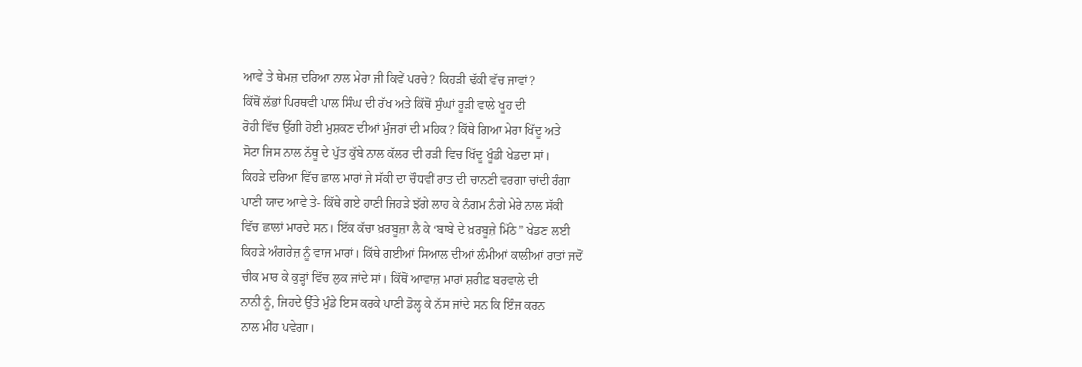ਆਵੇ ਤੇ ਥੇਮਜ਼ ਦਰਿਆ ਨਾਲ ਮੇਰਾ ਜੀ ਕਿਵੇਂ ਪਰਚੇ? ਕਿਹੜੀ ਢੱਕੀ ਵੱਚ ਜਾਵਾਂ?
ਕਿੱਥੋਂ ਲੱਭਾਂ ਪਿਰਥਵੀ ਪਾਲ ਸਿੰਘ ਦੀ ਰੱਖ ਅਤੇ ਕਿੱਥੋਂ ਸੁੰਘਾਂ ਰੂੜੀ ਵਾਲੇ ਖੂਹ ਦੀ
ਰੋਹੀ ਵਿੱਚ ਉੱਗੀ ਹੋਈ ਮੁਸ਼ਕਣ ਦੀਆਂ ਮੁੰਜਰਾਂ ਦੀ ਮਹਿਕ? ਕਿੱਥੇ ਗਿਆ ਮੇਰਾ ਖਿੱਦੂ ਅਤੇ
ਸੋਟਾ ਜਿਸ ਨਾਲ ਨੱਥੂ ਦੇ ਪੁੱਤ ਕੁੱਬੇ ਨਾਲ ਕੱਲਰ ਦੀ ਰੜੀ ਵਿਚ ਖਿੱਦੂ ਖੂੰਡੀ ਖੇਡਦਾ ਸਾਂ।
ਕਿਹੜੇ ਦਰਿਆ ਵਿੱਚ ਛਾਲ ਮਾਰਾਂ ਜੇ ਸੱਕੀ ਦਾ ਚੌਧਵੀਂ ਰਾਤ ਦੀ ਚਾਨਣੀ ਵਰਗਾ ਚਾਂਦੀ ਰੰਗਾ
ਪਾਣੀ ਯਾਦ ਆਵੇ ਤੇ- ਕਿੱਥੇ ਗਏ ਹਾਣੀ ਜਿਹੜੇ ਝੱਗੇ ਲਾਹ ਕੇ ਨੰਗਮ ਨੰਗੇ ਮੇਰੇ ਨਾਲ ਸੱਕੀ
ਵਿੱਚ ਛਾਲਾਂ ਮਾਰਦੇ ਸਨ। ਇੱਕ ਕੱਚਾ ਖ਼ਰਬੂਜ਼ਾ ਲੈ ਕੇ ‘ਬਾਬੇ ਦੇ ਖ਼ਰਬੂਜ਼ੇ ਮਿੱਠੇ” ਖੇਡਣ ਲਈ
ਕਿਹੜੇ ਅੰਗਰੇਜ਼ ਨੂੰ ਵਾਜ ਮਾਰਾਂ। ਕਿੱਥੇ ਗਈਆਂ ਸਿਆਲ ਦੀਆਂ ਲੰਮੀਆਂ ਕਾਲੀਆਂ ਰਾਤਾਂ ਜਦੋਂ
ਚੀਕ ਮਾਰ ਕੇ ਕੁੜ੍ਹਾਂ ਵਿੱਚ ਲੁਕ ਜਾਂਦੇ ਸਾਂ। ਕਿੱਥੋਂ ਆਵਾਜ਼ ਮਾਰਾਂ ਸ਼ਰੀਫ਼ ਬਰਵਾਲੇ ਦੀ
ਨਾਨੀ ਨੂੰ, ਜਿਹਦੇ ਉੱਤੇ ਮੁੰਡੇ ਇਸ ਕਰਕੇ ਪਾਣੀ ਡੋਲ੍ਹ ਕੇ ਨੱਸ ਜਾਂਦੇ ਸਨ ਕਿ ਇੰਜ ਕਰਨ
ਨਾਲ ਮੀਂਹ ਪਵੇਗਾ।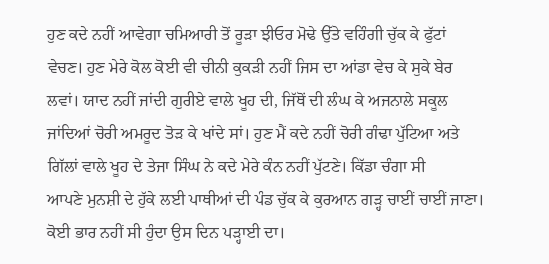ਹੁਣ ਕਦੇ ਨਹੀਂ ਆਵੇਗਾ ਚਮਿਆਰੀ ਤੋਂ ਰੂੜਾ ਝੀਓਰ ਮੋਢੇ ਉੱਤੇ ਵਹਿੰਗੀ ਚੁੱਕ ਕੇ ਫੁੱਟਾਂ
ਵੇਚਣ। ਹੁਣ ਮੇਰੇ ਕੋਲ ਕੋਈ ਵੀ ਚੀਨੀ ਕੁਕੜੀ ਨਹੀਂ ਜਿਸ ਦਾ ਆਂਡਾ ਵੇਚ ਕੇ ਸੁਕੇ ਬੇਰ
ਲਵਾਂ। ਯਾਦ ਨਹੀਂ ਜਾਂਦੀ ਗੁਰੀਏ ਵਾਲੇ ਖੂਹ ਦੀ, ਜਿੱਥੋਂ ਦੀ ਲੰਘ ਕੇ ਅਜਨਾਲੇ ਸਕੂਲ
ਜਾਂਦਿਆਂ ਚੋਰੀ ਅਮਰੂਦ ਤੋੜ ਕੇ ਖਾਂਦੇ ਸਾਂ। ਹੁਣ ਮੈਂ ਕਦੇ ਨਹੀਂ ਚੋਰੀ ਗੰਢਾ ਪੁੱਟਿਆ ਅਤੇ
ਗਿੱਲਾਂ ਵਾਲੇ ਖੂਹ ਦੇ ਤੇਜਾ ਸਿੰਘ ਨੇ ਕਦੇ ਮੇਰੇ ਕੰਨ ਨਹੀਂ ਪੁੱਟਣੇ। ਕਿੱਡਾ ਚੰਗਾ ਸੀ
ਆਪਣੇ ਮੁਨਸ਼ੀ ਦੇ ਹੁੱਕੇ ਲਈ ਪਾਥੀਆਂ ਦੀ ਪੰਡ ਚੁੱਕ ਕੇ ਕੁਰਆਨ ਗੜ੍ਹ ਚਾਈਂ ਚਾਈਂ ਜਾਣਾ।
ਕੋਈ ਭਾਰ ਨਹੀਂ ਸੀ ਹੁੰਦਾ ਉਸ ਦਿਨ ਪੜ੍ਹਾਈ ਦਾ।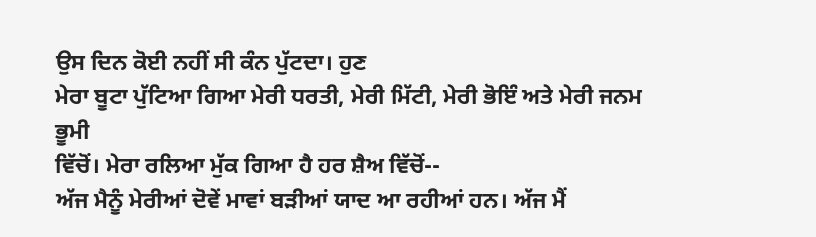ਉਸ ਦਿਨ ਕੋਈ ਨਹੀਂ ਸੀ ਕੰਨ ਪੁੱਟਦਾ। ਹੁਣ
ਮੇਰਾ ਬੂਟਾ ਪੁੱਟਿਆ ਗਿਆ ਮੇਰੀ ਧਰਤੀ, ਮੇਰੀ ਮਿੱਟੀ, ਮੇਰੀ ਭੋਇੰ ਅਤੇ ਮੇਰੀ ਜਨਮ ਭੂਮੀ
ਵਿੱਚੋਂ। ਮੇਰਾ ਰਲਿਆ ਮੁੱਕ ਗਿਆ ਹੈ ਹਰ ਸ਼ੈਅ ਵਿੱਚੋਂ--
ਅੱਜ ਮੈਨੂੰ ਮੇਰੀਆਂ ਦੋਵੇਂ ਮਾਵਾਂ ਬੜੀਆਂ ਯਾਦ ਆ ਰਹੀਆਂ ਹਨ। ਅੱਜ ਮੈਂ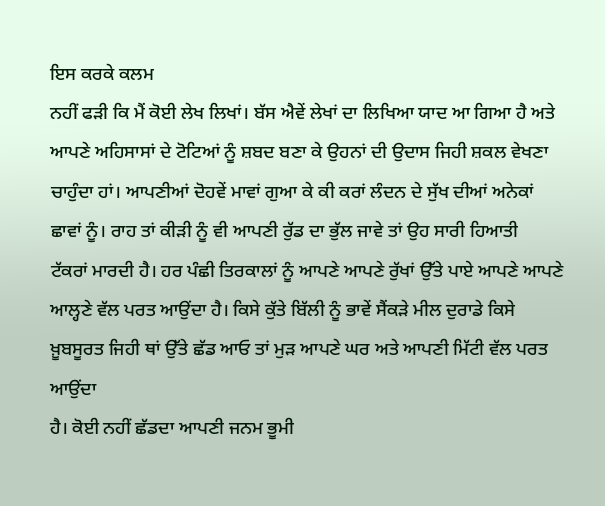ਇਸ ਕਰਕੇ ਕਲਮ
ਨਹੀਂ ਫੜੀ ਕਿ ਮੈਂ ਕੋਈ ਲੇਖ ਲਿਖਾਂ। ਬੱਸ ਐਵੇਂ ਲੇਖਾਂ ਦਾ ਲਿਖਿਆ ਯਾਦ ਆ ਗਿਆ ਹੈ ਅਤੇ
ਆਪਣੇ ਅਹਿਸਾਸਾਂ ਦੇ ਟੋਟਿਆਂ ਨੂੰ ਸ਼ਬਦ ਬਣਾ ਕੇ ਉਹਨਾਂ ਦੀ ਉਦਾਸ ਜਿਹੀ ਸ਼ਕਲ ਵੇਖਣਾ
ਚਾਹੁੰਦਾ ਹਾਂ। ਆਪਣੀਆਂ ਦੋਹਵੇਂ ਮਾਵਾਂ ਗੁਆ ਕੇ ਕੀ ਕਰਾਂ ਲੰਦਨ ਦੇ ਸੁੱਖ ਦੀਆਂ ਅਨੇਕਾਂ
ਛਾਵਾਂ ਨੂੰ। ਰਾਹ ਤਾਂ ਕੀੜੀ ਨੂੰ ਵੀ ਆਪਣੀ ਰੁੱਡ ਦਾ ਭੁੱਲ ਜਾਵੇ ਤਾਂ ਉਹ ਸਾਰੀ ਹਿਆਤੀ
ਟੱਕਰਾਂ ਮਾਰਦੀ ਹੈ। ਹਰ ਪੰਛੀ ਤਿਰਕਾਲਾਂ ਨੂੰ ਆਪਣੇ ਆਪਣੇ ਰੁੱਖਾਂ ਉੱਤੇ ਪਾਏ ਆਪਣੇ ਆਪਣੇ
ਆਲ੍ਹਣੇ ਵੱਲ ਪਰਤ ਆਉਂਦਾ ਹੈ। ਕਿਸੇ ਕੁੱਤੇ ਬਿੱਲੀ ਨੂੰ ਭਾਵੇਂ ਸੈਂਕੜੇ ਮੀਲ ਦੁਰਾਡੇ ਕਿਸੇ
ਖ਼ੂਬਸੂਰਤ ਜਿਹੀ ਥਾਂ ਉੱਤੇ ਛੱਡ ਆਓ ਤਾਂ ਮੁੜ ਆਪਣੇ ਘਰ ਅਤੇ ਆਪਣੀ ਮਿੱਟੀ ਵੱਲ ਪਰਤ ਆਉਂਦਾ
ਹੈ। ਕੋਈ ਨਹੀਂ ਛੱਡਦਾ ਆਪਣੀ ਜਨਮ ਭੂਮੀ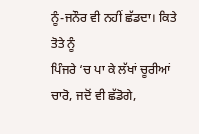ਨੂੰ-ਜਨੌਰ ਵੀ ਨਹੀਂ ਛੱਡਦਾ। ਕਿਤੇ ਤੋਤੇ ਨੂੰ
ਪਿੰਜਰੇ ‘ਚ ਪਾ ਕੇ ਲੱਖਾਂ ਚੂਰੀਆਂ ਚਾਰੋ, ਜਦੋਂ ਵੀ ਛੱਡੋਗੇ,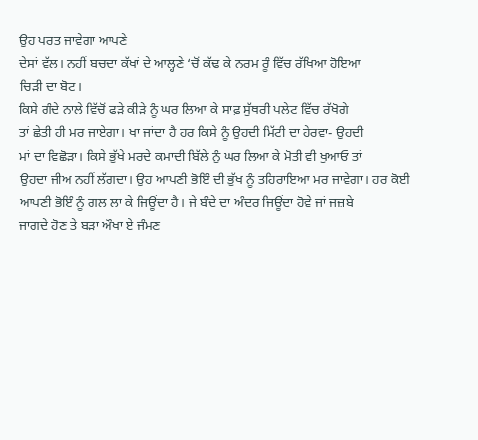ਉਹ ਪਰਤ ਜਾਵੇਗਾ ਆਪਣੇ
ਦੇਸਾਂ ਵੱਲ। ਨਹੀਂ ਬਚਦਾ ਕੱਖਾਂ ਦੇ ਆਲ੍ਹਣੇ ‘ਚੋਂ ਕੱਢ ਕੇ ਨਰਮ ਰੂੰ ਵਿੱਚ ਰੱਖਿਆ ਹੋਇਆ
ਚਿੜੀ ਦਾ ਬੋਟ।
ਕਿਸੇ ਗੰਦੇ ਨਾਲੇ ਵਿੱਚੋਂ ਫੜੇ ਕੀੜੇ ਨੂੰ ਘਰ ਲਿਆ ਕੇ ਸਾਫ਼ ਸੁੱਥਰੀ ਪਲੇਟ ਵਿੱਚ ਰੱਖੋਗੇ
ਤਾਂ ਛੇਤੀ ਹੀ ਮਰ ਜਾਏਗਾ। ਖਾ ਜਾਂਦਾ ਹੈ ਹਰ ਕਿਸੇ ਨੂੰ ਉਹਦੀ ਮਿੱਟੀ ਦਾ ਹੇਰਵਾ- ਉਹਦੀ
ਮਾਂ ਦਾ ਵਿਛੋੜਾ। ਕਿਸੇ ਭੁੱਖੇ ਮਰਦੇ ਕਮਾਦੀ ਬਿੱਲੇ ਨੁੰ ਘਰ ਲਿਆ ਕੇ ਮੋਤੀ ਵੀ ਖੁਆਓ ਤਾਂ
ਉਹਦਾ ਜੀਅ ਨਹੀਂ ਲੱਗਦਾ। ਉਹ ਆਪਣੀ ਭੋਇੰ ਦੀ ਭੁੱਖ ਨੂੰ ਤਹਿਰਾਇਆ ਮਰ ਜਾਵੇਗਾ। ਹਰ ਕੋਈ
ਆਪਣੀ ਭੋਇੰ ਨੂੰ ਗਲ ਲਾ ਕੇ ਜਿਊਂਦਾ ਹੈ। ਜੇ ਬੰਦੇ ਦਾ ਅੰਦਰ ਜਿਊਂਦਾ ਹੋਵੇ ਜਾਂ ਜਜ਼ਬੇ
ਜਾਗਦੇ ਹੋਣ ਤੇ ਬੜਾ ਔਖਾ ਏ ਜੰਮਣ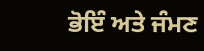ਭੋਇੰ ਅਤੇ ਜੰਮਣ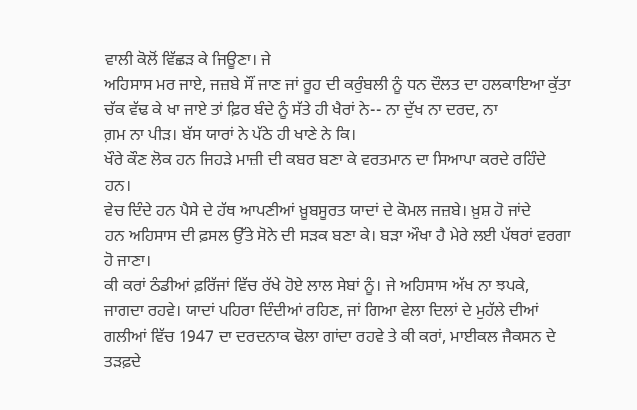ਵਾਲੀ ਕੋਲੋਂ ਵਿੱਛੜ ਕੇ ਜਿਊਣਾ। ਜੇ
ਅਹਿਸਾਸ ਮਰ ਜਾਏ, ਜਜ਼ਬੇ ਸੌਂ ਜਾਣ ਜਾਂ ਰੂਹ ਦੀ ਕਰੁੰਬਲੀ ਨੂੰ ਧਨ ਦੌਲਤ ਦਾ ਹਲਕਾਇਆ ਕੁੱਤਾ
ਚੱਕ ਵੱਢ ਕੇ ਖਾ ਜਾਏ ਤਾਂ ਫ਼ਿਰ ਬੰਦੇ ਨੂੰ ਸੱਤੇ ਹੀ ਖੈਰਾਂ ਨੇ-- ਨਾ ਦੁੱਖ ਨਾ ਦਰਦ, ਨਾ
ਗ਼ਮ ਨਾ ਪੀੜ। ਬੱਸ ਯਾਰਾਂ ਨੇ ਪੱਠੇ ਹੀ ਖਾਣੇ ਨੇ ਕਿ।
ਖੌਰੇ ਕੌਣ ਲੋਕ ਹਨ ਜਿਹੜੇ ਮਾਜ਼ੀ ਦੀ ਕਬਰ ਬਣਾ ਕੇ ਵਰਤਮਾਨ ਦਾ ਸਿਆਪਾ ਕਰਦੇ ਰਹਿੰਦੇ ਹਨ।
ਵੇਚ ਦਿੰਦੇ ਹਨ ਪੈਸੇ ਦੇ ਹੱਥ ਆਪਣੀਆਂ ਖ਼ੂਬਸੂਰਤ ਯਾਦਾਂ ਦੇ ਕੋਮਲ ਜਜ਼ਬੇ। ਖ਼ੁਸ਼ ਹੋ ਜਾਂਦੇ
ਹਨ ਅਹਿਸਾਸ ਦੀ ਫ਼ਸਲ ਉੱਤੇ ਸੋਨੇ ਦੀ ਸੜਕ ਬਣਾ ਕੇ। ਬੜਾ ਔਖਾ ਹੈ ਮੇਰੇ ਲਈ ਪੱਥਰਾਂ ਵਰਗਾ
ਹੋ ਜਾਣਾ।
ਕੀ ਕਰਾਂ ਠੰਡੀਆਂ ਫ਼ਰਿੱਜਾਂ ਵਿੱਚ ਰੱਖੇ ਹੋਏ ਲਾਲ ਸੇਬਾਂ ਨੂੰ। ਜੇ ਅਹਿਸਾਸ ਅੱਖ ਨਾ ਝਪਕੇ,
ਜਾਗਦਾ ਰਹਵੇ। ਯਾਦਾਂ ਪਹਿਰਾ ਦਿੰਦੀਆਂ ਰਹਿਣ, ਜਾਂ ਗਿਆ ਵੇਲਾ ਦਿਲਾਂ ਦੇ ਮੁਹੱਲੇ ਦੀਆਂ
ਗਲੀਆਂ ਵਿੱਚ 1947 ਦਾ ਦਰਦਨਾਕ ਢੋਲਾ ਗਾਂਦਾ ਰਹਵੇ ਤੇ ਕੀ ਕਰਾਂ, ਮਾਈਕਲ ਜੈਕਸਨ ਦੇ ਤੜਫ਼ਦੇ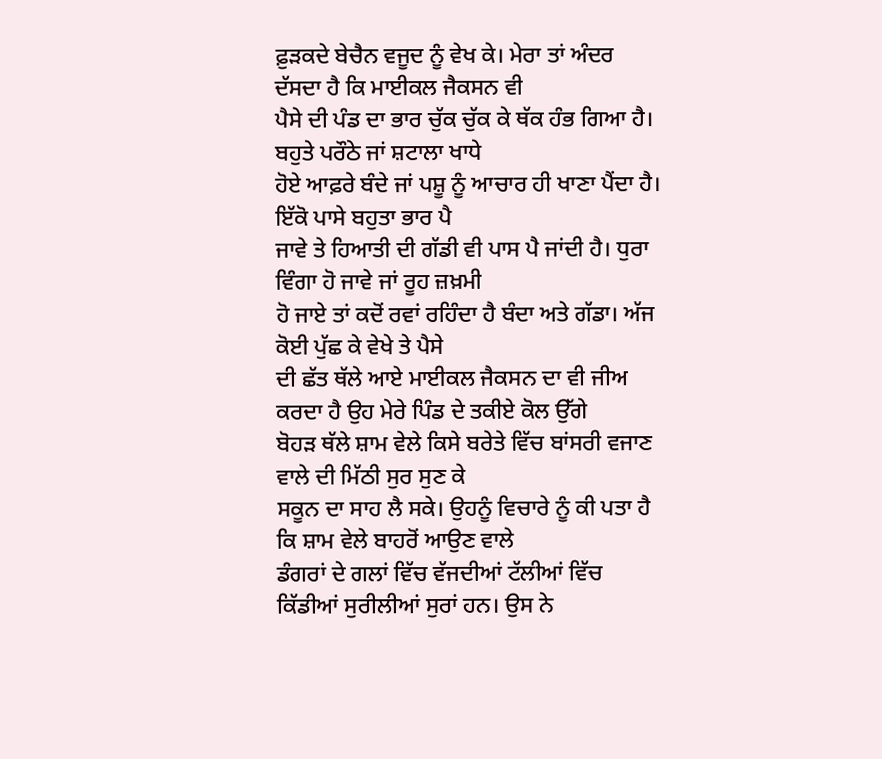ਫ਼ੁੜਕਦੇ ਬੇਚੈਨ ਵਜੂਦ ਨੂੰ ਵੇਖ ਕੇ। ਮੇਰਾ ਤਾਂ ਅੰਦਰ ਦੱਸਦਾ ਹੈ ਕਿ ਮਾਈਕਲ ਜੈਕਸਨ ਵੀ
ਪੈਸੇ ਦੀ ਪੰਡ ਦਾ ਭਾਰ ਚੁੱਕ ਚੁੱਕ ਕੇ ਥੱਕ ਹੰਭ ਗਿਆ ਹੈ। ਬਹੁਤੇ ਪਰੌਠੇ ਜਾਂ ਸ਼ਟਾਲਾ ਖਾਧੇ
ਹੋਏ ਆਫ਼ਰੇ ਬੰਦੇ ਜਾਂ ਪਸ਼ੂ ਨੂੰ ਆਚਾਰ ਹੀ ਖਾਣਾ ਪੈਂਦਾ ਹੈ। ਇੱਕੋ ਪਾਸੇ ਬਹੁਤਾ ਭਾਰ ਪੈ
ਜਾਵੇ ਤੇ ਹਿਆਤੀ ਦੀ ਗੱਡੀ ਵੀ ਪਾਸ ਪੈ ਜਾਂਦੀ ਹੈ। ਧੁਰਾ ਵਿੰਗਾ ਹੋ ਜਾਵੇ ਜਾਂ ਰੂਹ ਜ਼ਖ਼ਮੀ
ਹੋ ਜਾਏ ਤਾਂ ਕਦੋਂ ਰਵਾਂ ਰਹਿੰਦਾ ਹੈ ਬੰਦਾ ਅਤੇ ਗੱਡਾ। ਅੱਜ ਕੋਈ ਪੁੱਛ ਕੇ ਵੇਖੇ ਤੇ ਪੈਸੇ
ਦੀ ਛੱਤ ਥੱਲੇ ਆਏ ਮਾਈਕਲ ਜੈਕਸਨ ਦਾ ਵੀ ਜੀਅ ਕਰਦਾ ਹੈ ਉਹ ਮੇਰੇ ਪਿੰਡ ਦੇ ਤਕੀਏ ਕੋਲ ਉੱਗੇ
ਬੋਹੜ ਥੱਲੇ ਸ਼ਾਮ ਵੇਲੇ ਕਿਸੇ ਬਰੇਤੇ ਵਿੱਚ ਬਾਂਸਰੀ ਵਜਾਣ ਵਾਲੇ ਦੀ ਮਿੱਠੀ ਸੁਰ ਸੁਣ ਕੇ
ਸਕੂਨ ਦਾ ਸਾਹ ਲੈ ਸਕੇ। ਉਹਨੂੰ ਵਿਚਾਰੇ ਨੂੰ ਕੀ ਪਤਾ ਹੈ ਕਿ ਸ਼ਾਮ ਵੇਲੇ ਬਾਹਰੋਂ ਆਉਣ ਵਾਲੇ
ਡੰਗਰਾਂ ਦੇ ਗਲਾਂ ਵਿੱਚ ਵੱਜਦੀਆਂ ਟੱਲੀਆਂ ਵਿੱਚ ਕਿੱਡੀਆਂ ਸੁਰੀਲੀਆਂ ਸੁਰਾਂ ਹਨ। ਉਸ ਨੇ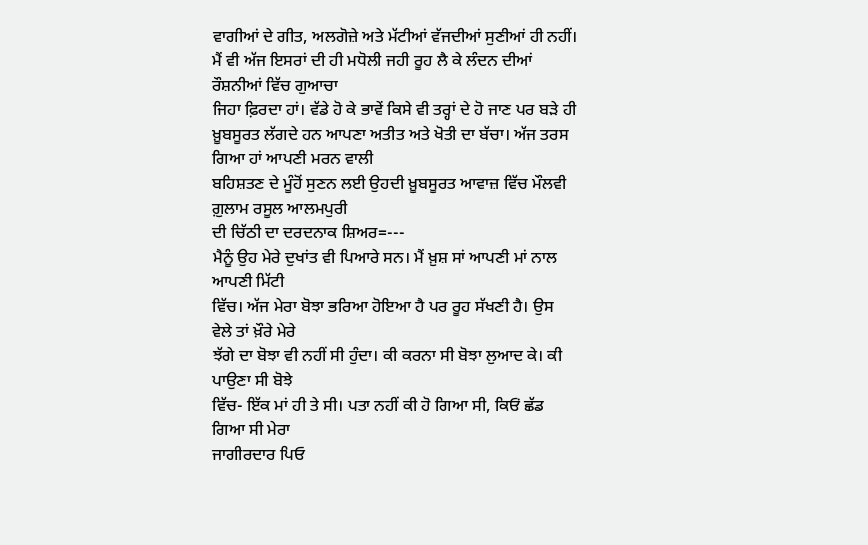ਵਾਗੀਆਂ ਦੇ ਗੀਤ, ਅਲਗੋਜ਼ੇ ਅਤੇ ਮੱਟੀਆਂ ਵੱਜਦੀਆਂ ਸੁਣੀਆਂ ਹੀ ਨਹੀਂ।
ਮੈਂ ਵੀ ਅੱਜ ਇਸਰਾਂ ਦੀ ਹੀ ਮਧੋਲੀ ਜਹੀ ਰੂਹ ਲੈ ਕੇ ਲੰਦਨ ਦੀਆਂ ਰੌਸ਼ਨੀਆਂ ਵਿੱਚ ਗੁਆਚਾ
ਜਿਹਾ ਫ਼ਿਰਦਾ ਹਾਂ। ਵੱਡੇ ਹੋ ਕੇ ਭਾਵੇਂ ਕਿਸੇ ਵੀ ਤਰ੍ਹਾਂ ਦੇ ਹੋ ਜਾਣ ਪਰ ਬੜੇ ਹੀ
ਖ਼ੂਬਸੂਰਤ ਲੱਗਦੇ ਹਨ ਆਪਣਾ ਅਤੀਤ ਅਤੇ ਖੋਤੀ ਦਾ ਬੱਚਾ। ਅੱਜ ਤਰਸ ਗਿਆ ਹਾਂ ਆਪਣੀ ਮਰਨ ਵਾਲੀ
ਬਹਿਸ਼ਤਣ ਦੇ ਮੂੰਹੋਂ ਸੁਣਨ ਲਈ ਉਹਦੀ ਖ਼ੂਬਸੂਰਤ ਆਵਾਜ਼ ਵਿੱਚ ਮੌਲਵੀ ਗ਼ੁਲਾਮ ਰਸੂਲ ਆਲਮਪੁਰੀ
ਦੀ ਚਿੱਠੀ ਦਾ ਦਰਦਨਾਕ ਸ਼ਿਅਰ=---
ਮੈਨੂੰ ਉਹ ਮੇਰੇ ਦੁਖਾਂਤ ਵੀ ਪਿਆਰੇ ਸਨ। ਮੈਂ ਖ਼ੁਸ਼ ਸਾਂ ਆਪਣੀ ਮਾਂ ਨਾਲ ਆਪਣੀ ਮਿੱਟੀ
ਵਿੱਚ। ਅੱਜ ਮੇਰਾ ਬੋਝਾ ਭਰਿਆ ਹੋਇਆ ਹੈ ਪਰ ਰੂਹ ਸੱਖਣੀ ਹੈ। ਉਸ ਵੇਲੇ ਤਾਂ ਖ਼ੌਰੇ ਮੇਰੇ
ਝੱਗੇ ਦਾ ਬੋਝਾ ਵੀ ਨਹੀਂ ਸੀ ਹੁੰਦਾ। ਕੀ ਕਰਨਾ ਸੀ ਬੋਝਾ ਲੁਆਦ ਕੇ। ਕੀ ਪਾਉਣਾ ਸੀ ਬੋਝੇ
ਵਿੱਚ- ਇੱਕ ਮਾਂ ਹੀ ਤੇ ਸੀ। ਪਤਾ ਨਹੀਂ ਕੀ ਹੋ ਗਿਆ ਸੀ, ਕਿਓਂ ਛੱਡ ਗਿਆ ਸੀ ਮੇਰਾ
ਜਾਗੀਰਦਾਰ ਪਿਓ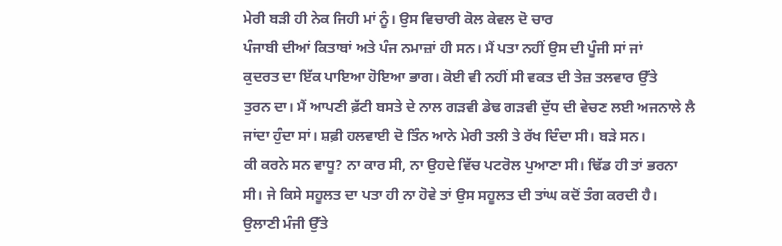ਮੇਰੀ ਬੜੀ ਹੀ ਨੇਕ ਜਿਹੀ ਮਾਂ ਨੂੰ। ਉਸ ਵਿਚਾਰੀ ਕੋਲ ਕੇਵਲ ਦੋ ਚਾਰ
ਪੰਜਾਬੀ ਦੀਆਂ ਕਿਤਾਬਾਂ ਅਤੇ ਪੰਜ ਨਮਾਜ਼ਾਂ ਹੀ ਸਨ। ਮੈਂ ਪਤਾ ਨਹੀਂ ਉਸ ਦੀ ਪੂੰਜੀ ਸਾਂ ਜਾਂ
ਕੁਦਰਤ ਦਾ ਇੱਕ ਪਾਇਆ ਹੋਇਆ ਭਾਗ। ਕੋਈ ਵੀ ਨਹੀਂ ਸੀ ਵਕਤ ਦੀ ਤੇਜ਼ ਤਲਵਾਰ ਉੱਤੇ
ਤੁਰਨ ਦਾ। ਮੈਂ ਆਪਣੀ ਫ਼ੱਟੀ ਬਸਤੇ ਦੇ ਨਾਲ ਗੜਵੀ ਡੇਢ ਗੜਵੀ ਦੁੱਧ ਦੀ ਵੇਚਣ ਲਈ ਅਜਨਾਲੇ ਲੈ
ਜਾਂਦਾ ਹੁੰਦਾ ਸਾਂ। ਸ਼ਫ਼ੀ ਹਲਵਾਈ ਦੋ ਤਿੰਨ ਆਨੇ ਮੇਰੀ ਤਲੀ ਤੇ ਰੱਖ ਦਿੰਦਾ ਸੀ। ਬੜੇ ਸਨ।
ਕੀ ਕਰਨੇ ਸਨ ਵਾਧੂ? ਨਾ ਕਾਰ ਸੀ, ਨਾ ਉਹਦੇ ਵਿੱਚ ਪਟਰੋਲ ਪੁਆਣਾ ਸੀ। ਢਿੱਡ ਹੀ ਤਾਂ ਭਰਨਾ
ਸੀ। ਜੇ ਕਿਸੇ ਸਹੂਲਤ ਦਾ ਪਤਾ ਹੀ ਨਾ ਹੋਵੇ ਤਾਂ ਉਸ ਸਹੂਲਤ ਦੀ ਤਾਂਘ ਕਦੋਂ ਤੰਗ ਕਰਦੀ ਹੈ।
ਉਲਾਣੀ ਮੰਜੀ ਉੱਤੇ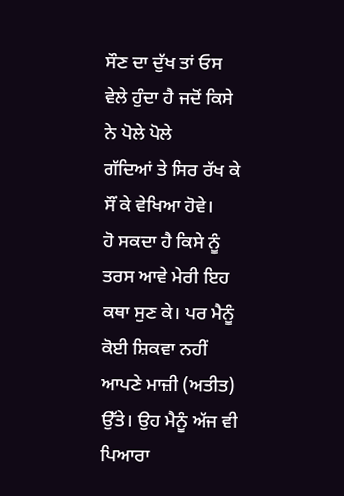ਸੌਣ ਦਾ ਦੁੱਖ ਤਾਂ ਓਸ ਵੇਲੇ ਹੁੰਦਾ ਹੈ ਜਦੋਂ ਕਿਸੇ ਨੇ ਪੋਲੇ ਪੋਲੇ
ਗੱਦਿਆਂ ਤੇ ਸਿਰ ਰੱਖ ਕੇ ਸੌਂ ਕੇ ਵੇਖਿਆ ਹੋਵੇ।
ਹੋ ਸਕਦਾ ਹੈ ਕਿਸੇ ਨੂੰ ਤਰਸ ਆਵੇ ਮੇਰੀ ਇਹ ਕਥਾ ਸੁਣ ਕੇ। ਪਰ ਮੈਨੂੰ ਕੋਈ ਸ਼ਿਕਵਾ ਨਹੀਂ
ਆਪਣੇ ਮਾਜ਼ੀ (ਅਤੀਤ) ਉੱਤੇ। ਉਹ ਮੈਨੂੰ ਅੱਜ ਵੀ ਪਿਆਰਾ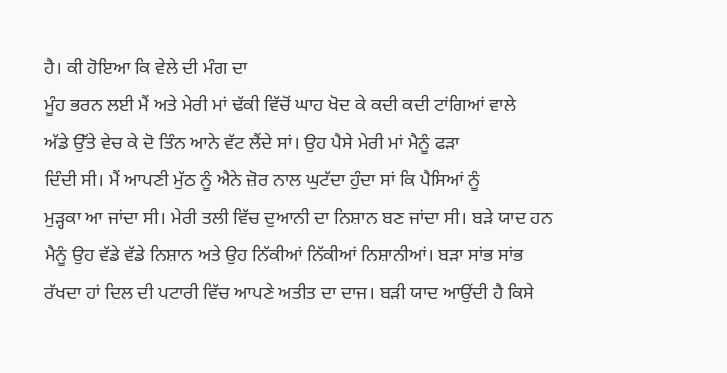ਹੈ। ਕੀ ਹੋਇਆ ਕਿ ਵੇਲੇ ਦੀ ਮੰਗ ਦਾ
ਮੂੰਹ ਭਰਨ ਲਈ ਮੈਂ ਅਤੇ ਮੇਰੀ ਮਾਂ ਢੱਕੀ ਵਿੱਚੋਂ ਘਾਹ ਖੋਦ ਕੇ ਕਦੀ ਕਦੀ ਟਾਂਗਿਆਂ ਵਾਲੇ
ਅੱਡੇ ਉੱਤੇ ਵੇਚ ਕੇ ਦੋ ਤਿੰਨ ਆਨੇ ਵੱਟ ਲੈਂਦੇ ਸਾਂ। ਉਹ ਪੈਸੇ ਮੇਰੀ ਮਾਂ ਮੈਨੂੰ ਫੜਾ
ਦਿੰਦੀ ਸੀ। ਮੈਂ ਆਪਣੀ ਮੁੱਠ ਨੂੰ ਐਨੇ ਜ਼ੋਰ ਨਾਲ ਘੁਟੱਦਾ ਹੁੰਦਾ ਸਾਂ ਕਿ ਪੈਸਿਆਂ ਨੂੰ
ਮੁੜ੍ਹਕਾ ਆ ਜਾਂਦਾ ਸੀ। ਮੇਰੀ ਤਲੀ ਵਿੱਚ ਦੁਆਨੀ ਦਾ ਨਿਸ਼ਾਨ ਬਣ ਜਾਂਦਾ ਸੀ। ਬੜੇ ਯਾਦ ਹਨ
ਮੈਨੂੰ ਉਹ ਵੱਡੇ ਵੱਡੇ ਨਿਸ਼ਾਨ ਅਤੇ ਉਹ ਨਿੱਕੀਆਂ ਨਿੱਕੀਆਂ ਨਿਸ਼ਾਨੀਆਂ। ਬੜਾ ਸਾਂਭ ਸਾਂਭ
ਰੱਖਦਾ ਹਾਂ ਦਿਲ ਦੀ ਪਟਾਰੀ ਵਿੱਚ ਆਪਣੇ ਅਤੀਤ ਦਾ ਦਾਜ। ਬੜੀ ਯਾਦ ਆਉਂਦੀ ਹੈ ਕਿਸੇ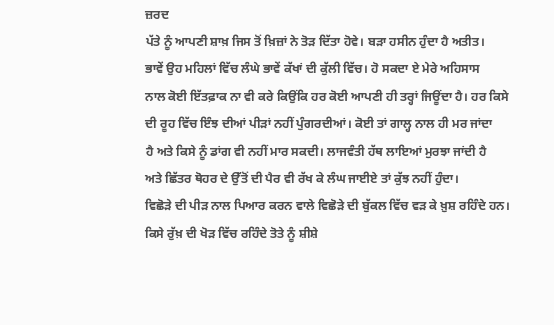ਜ਼ਰਦ
ਪੱਤੇ ਨੂੰ ਆਪਣੀ ਸ਼ਾਖ਼ ਜਿਸ ਤੋਂ ਖ਼ਿਜ਼ਾਂ ਨੇ ਤੋੜ ਦਿੱਤਾ ਹੋਵੇ। ਬੜਾ ਹਸੀਨ ਹੁੰਦਾ ਹੈ ਅਤੀਤ।
ਭਾਵੇਂ ਉਹ ਮਹਿਲਾਂ ਵਿੱਚ ਲੰਘੇ ਭਾਵੇਂ ਕੱਖਾਂ ਦੀ ਕੁੱਲੀ ਵਿੱਚ। ਹੋ ਸਕਦਾ ਏ ਮੇਰੇ ਅਹਿਸਾਸ
ਨਾਲ ਕੋਈ ਇੱਤਫ਼ਾਕ ਨਾ ਵੀ ਕਰੇ ਕਿਉਂਕਿ ਹਰ ਕੋਈ ਆਪਣੀ ਹੀ ਤਰ੍ਹਾਂ ਜਿਊਂਦਾ ਹੈ। ਹਰ ਕਿਸੇ
ਦੀ ਰੂਹ ਵਿੱਚ ਇੰਝ ਦੀਆਂ ਪੀੜਾਂ ਨਹੀਂ ਪੁੰਗਰਦੀਆਂ। ਕੋਈ ਤਾਂ ਗਾਲ੍ਹ ਨਾਲ ਹੀ ਮਰ ਜਾਂਦਾ
ਹੈ ਅਤੇ ਕਿਸੇ ਨੂੰ ਡਾਂਗ ਵੀ ਨਹੀਂ ਮਾਰ ਸਕਦੀ। ਲਾਜਵੰਤੀ ਹੱਥ ਲਾਇਆਂ ਮੁਰਝਾ ਜਾਂਦੀ ਹੈ
ਅਤੇ ਛਿੱਤਰ ਥੋਹਰ ਦੇ ਉੱਤੋਂ ਦੀ ਪੈਰ ਵੀ ਰੱਖ ਕੇ ਲੰਘ ਜਾਈਏ ਤਾਂ ਕੁੱਝ ਨਹੀਂ ਹੁੰਦਾ।
ਵਿਛੋੜੇ ਦੀ ਪੀੜ ਨਾਲ ਪਿਆਰ ਕਰਨ ਵਾਲੇ ਵਿਛੋੜੇ ਦੀ ਬੁੱਕਲ ਵਿੱਚ ਵੜ ਕੇ ਖ਼ੁਸ਼ ਰਹਿੰਦੇ ਹਨ।
ਕਿਸੇ ਰੁੱਖ਼ ਦੀ ਖੋੜ ਵਿੱਚ ਰਹਿੰਦੇ ਤੋਤੇ ਨੂੰ ਸ਼ੀਸ਼ੇ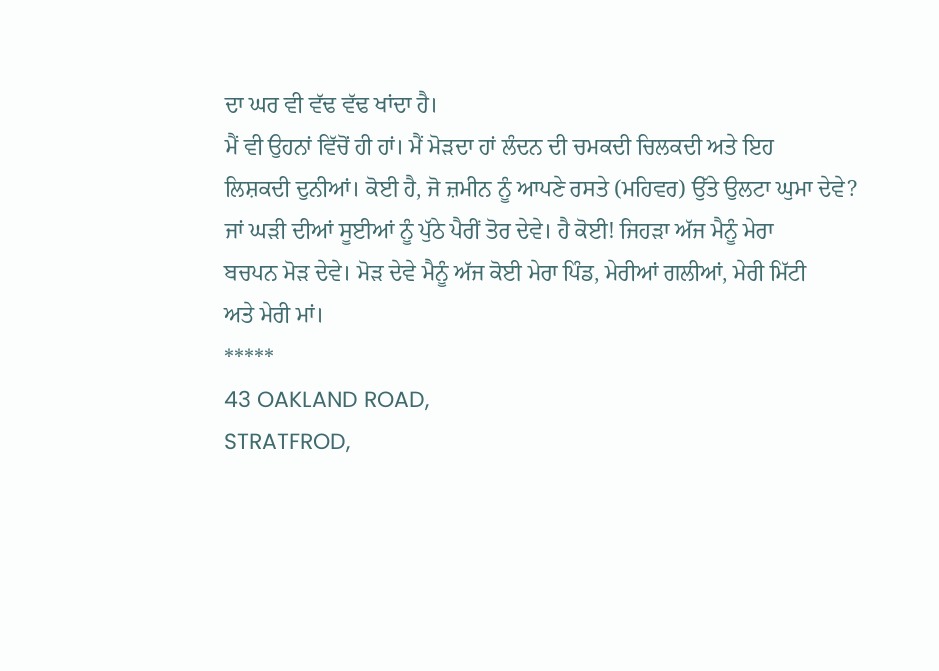ਦਾ ਘਰ ਵੀ ਵੱਢ ਵੱਢ ਖਾਂਦਾ ਹੈ।
ਮੈਂ ਵੀ ਉਹਨਾਂ ਵਿੱਚੋਂ ਹੀ ਹਾਂ। ਮੈਂ ਮੋੜਦਾ ਹਾਂ ਲੰਦਨ ਦੀ ਚਮਕਦੀ ਚਿਲਕਦੀ ਅਤੇ ਇਹ
ਲਿਸ਼ਕਦੀ ਦੁਨੀਆਂ। ਕੋਈ ਹੈ, ਜੋ ਜ਼ਮੀਨ ਨੂੰ ਆਪਣੇ ਰਸਤੇ (ਮਹਿਵਰ) ਉੱਤੇ ਉਲਟਾ ਘੁਮਾ ਦੇਵੇ?
ਜਾਂ ਘੜੀ ਦੀਆਂ ਸੂਈਆਂ ਨੂੰ ਪੁੱਠੇ ਪੈਰੀਂ ਤੋਰ ਦੇਵੇ। ਹੈ ਕੋਈ! ਜਿਹੜਾ ਅੱਜ ਮੈਨੂੰ ਮੇਰਾ
ਬਚਪਨ ਮੋੜ ਦੇਵੇ। ਮੋੜ ਦੇਵੇ ਮੈਨੂੰ ਅੱਜ ਕੋਈ ਮੇਰਾ ਪਿੰਡ, ਮੇਰੀਆਂ ਗਲੀਆਂ, ਮੇਰੀ ਮਿੱਟੀ
ਅਤੇ ਮੇਰੀ ਮਾਂ।
*****
43 OAKLAND ROAD,
STRATFROD,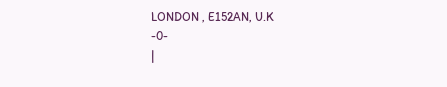LONDON , E152AN, U.K
-0-
|